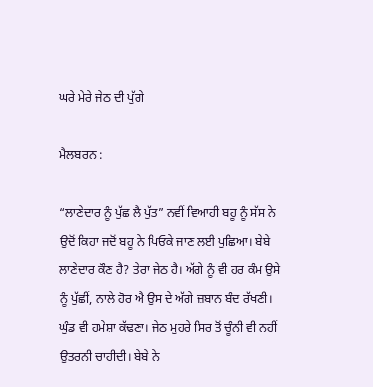ਘਰੇ ਮੇਰੇ ਜੇਠ ਦੀ ਪੁੱਗੇ

ਮੈਲਬਰਨ :

“ਲਾਣੇਦਾਰ ਨੂੰ ਪੁੱਛ ਲੈ ਪੁੱਤ” ਨਵੀਂ ਵਿਆਹੀ ਬਹੂ ਨੂੰ ਸੱਸ ਨੇ ਉਦੋਂ ਕਿਹਾ ਜਦੋਂ ਬਹੂ ਨੇ ਪਿਓਕੇ ਜਾਣ ਲਈ ਪੁਛਿਆ। ਬੇਬੇ ਲਾਣੇਦਾਰ ਕੌਣ ਹੈ? ਤੇਰਾ ਜੇਠ ਹੈ। ਅੱਗੇ ਨੂੰ ਵੀ ਹਰ ਕੰਮ ਉਸੇ ਨੂੰ ਪੁੱਛੀਂ, ਨਾਲੇ ਹੋਰ ਐ ਉਸ ਦੇ ਅੱਗੇ ਜ਼ਬਾਨ ਬੰਦ ਰੱਖਣੀ। ਘੁੰਡ ਵੀ ਹਮੇਸ਼ਾ ਕੱਢਣਾ। ਜੇਠ ਮੁਹਰੇ ਸਿਰ ਤੋਂ ਚੂੰਨੀ ਵੀ ਨਹੀਂ ਉਤਰਨੀ ਚਾਹੀਦੀ। ਬੇਬੇ ਨੇ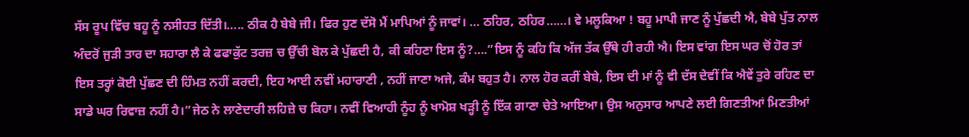ਸੱਸ ਰੂਪ ਵਿੱਚ ਬਹੂ ਨੂੰ ਨਸੀਹਤ ਦਿੱਤੀ।….. ਠੀਕ ਹੈ ਬੇਬੇ ਜੀ। ਫਿਰ ਹੁਣ ਦੱਸੋ ਮੈਂ ਮਾਪਿਆਂ ਨੂੰ ਜਾਵਾਂ। … ਠਹਿਰ, ਠਹਿਰ……। ਵੇ ਮਲੂਕਿਆ ! ਬਹੂ ਮਾਪੀ ਜਾਣ ਨੂੰ ਪੁੱਛਦੀ ਐ, ਬੇਬੇ ਪੁੱਤ ਨਾਲ ਅੰਦਰੋਂ ਜੁੜੀ ਤਾਰ ਦਾ ਸਹਾਰਾ ਲੈ ਕੇ ਫਫਾਕੁੱਟ ਤਰਜ਼ ਚ ਉੱਚੀ ਬੋਲ ਕੇ ਪੁੱਛਦੀ ਹੈ, ਕੀ ਕਹਿਣਾ ਇਸ ਨੂੰ?….”ਇਸ ਨੂੰ ਕਹਿ ਕਿ ਅੱਜ ਤੱਕ ਉੱਥੇ ਹੀ ਰਹੀ ਐ। ਇਸ ਵਾਂਗ ਇਸ ਘਰ ਚੋਂ ਹੋਰ ਤਾਂ ਇਸ ਤਰ੍ਹਾਂ ਕੋਈ ਪੁੱਛਣ ਦੀ ਹਿੰਮਤ ਨਹੀਂ ਕਰਦੀ, ਇਹ ਆਈ ਨਵੀਂ ਮਹਾਰਾਣੀ , ਨਹੀਂ ਜਾਣਾ ਅਜੇ, ਕੰਮ ਬਹੁਤ ਹੈ। ਨਾਲ ਹੋਰ ਕਰੀਂ ਬੇਬੇ, ਇਸ ਦੀ ਮਾਂ ਨੂੰ ਵੀ ਦੱਸ ਦੇਵੀਂ ਕਿ ਐਵੇਂ ਤੁਰੇ ਰਹਿਣ ਦਾ ਸਾਡੇ ਘਰ ਰਿਵਾਜ਼ ਨਹੀਂ ਹੈ।”ਜੇਠ ਨੇ ਲਾਣੇਦਾਰੀ ਲਹਿਜ਼ੇ ਚ ਕਿਹਾ। ਨਵੀਂ ਵਿਆਹੀ ਨੂੰਹ ਨੂੰ ਖਾਮੋਸ਼ ਖੜ੍ਹੀ ਨੂੰ ਇੱਕ ਗਾਣਾ ਚੇਤੇ ਆਇਆ। ਉਸ ਅਨੁਸਾਰ ਆਪਣੇ ਲਈ ਗਿਣਤੀਆਂ ਮਿਣਤੀਆਂ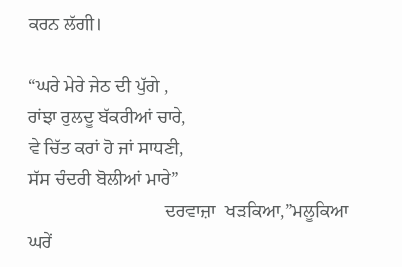ਕਰਨ ਲੱਗੀ।

“ਘਰੇ ਮੇਰੇ ਜੇਠ ਦੀ ਪੁੱਗੇ ,
ਰਾਂਝਾ ਰੁਲਦੂ ਬੱਕਰੀਆਂ ਚਾਰੇ,
ਵੇ ਚਿੱਤ ਕਰਾਂ ਹੋ ਜਾਂ ਸਾਧਣੀ,
ਸੱਸ ਚੰਦਰੀ ਬੋਲੀਆਂ ਮਾਰੇ”
                             ਦਰਵਾਜ਼ਾ  ਖੜਕਿਆ,”ਮਲੂਕਿਆ ਘਰੇਂ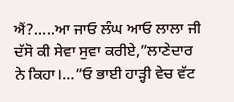ਐਂ?…..ਆ ਜਾਓ ਲੰਘ ਆਓ ਲਾਲਾ ਜੀ ਦੱਸੋ ਕੀ ਸੇਵਾ ਸੁਵਾ ਕਰੀਏ,”ਲਾਣੇਦਾਰ ਨੇ ਕਿਹਾ।…”ਓ ਭਾਈ ਹਾੜ੍ਹੀ ਵੇਚ ਵੱਟ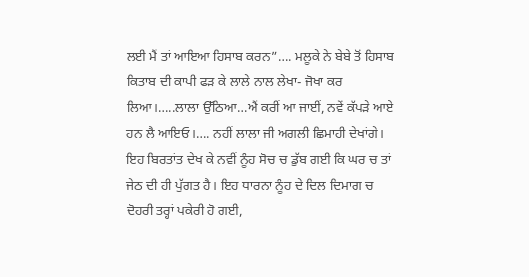ਲਈ ਮੈਂ ਤਾਂ ਆਇਆ ਹਿਸਾਬ ਕਰਨ”…. ਮਲੂਕੇ ਨੇ ਬੇਬੇ ਤੋਂ ਹਿਸਾਬ ਕਿਤਾਬ ਦੀ ਕਾਪੀ ਫੜ ਕੇ ਲਾਲੇ ਨਾਲ ਲੇਖਾ- ਜੋਖਾ ਕਰ ਲਿਆ।…..ਲਾਲਾ ਉੱਠਿਆ…ਐਂ ਕਰੀਂ ਆ ਜਾਈਂ, ਨਵੇਂ ਕੱਪੜੇ ਆਏ ਹਨ ਲੈ ਆਇਓ।…. ਨਹੀਂ ਲਾਲਾ ਜੀ ਅਗਲੀ ਛਿਮਾਹੀ ਦੇਖਾਂਗੇ। ਇਹ ਬਿਰਤਾਂਤ ਦੇਖ ਕੇ ਨਵੀਂ ਨੂੰਹ ਸੋਚ ਚ ਡੁੱਬ ਗਈ ਕਿ ਘਰ ਚ ਤਾਂ ਜੇਠ ਦੀ ਹੀ ਪੁੱਗਤ ਹੈ। ਇਹ ਧਾਰਨਾ ਨੂੰਹ ਦੇ ਦਿਲ ਦਿਮਾਗ ਚ ਦੋਹਰੀ ਤਰ੍ਹਾਂ ਪਕੇਰੀ ਹੋ ਗਈ,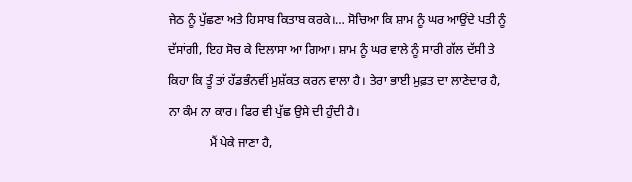ਜੇਠ ਨੂੰ ਪੁੱਛਣਾ ਅਤੇ ਹਿਸਾਬ ਕਿਤਾਬ ਕਰਕੇ।… ਸੋਚਿਆ ਕਿ ਸ਼ਾਮ ਨੂੰ ਘਰ ਆਉਂਦੇ ਪਤੀ ਨੂੰ ਦੱਸਾਂਗੀ, ਇਹ ਸੋਚ ਕੇ ਦਿਲਾਸਾ ਆ ਗਿਆ। ਸ਼ਾਮ ਨੂੰ ਘਰ ਵਾਲੇ ਨੂੰ ਸਾਰੀ ਗੱਲ ਦੱਸੀ ਤੇ ਕਿਹਾ ਕਿ ਤੂੰ ਤਾਂ ਹੱਡਭੰਨਵੀਂ ਮੁਸ਼ੱਕਤ ਕਰਨ ਵਾਲਾ ਹੈ। ਤੇਰਾ ਭਾਈ ਮੁਫ਼ਤ ਦਾ ਲਾਣੇਦਾਰ ਹੈ, ਨਾ ਕੰਮ ਨਾ ਕਾਰ। ਫਿਰ ਵੀ ਪੁੱਛ ਉਸੇ ਦੀ ਹੁੰਦੀ ਹੈ।
             ਮੈਂ ਪੇਕੇ ਜਾਣਾ ਹੈ,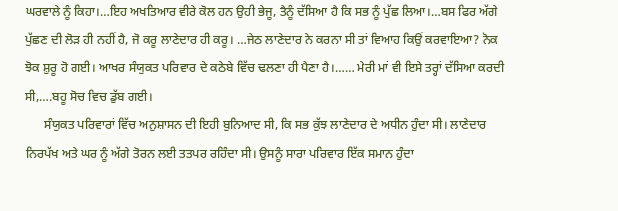ਘਰਵਾਲੇ ਨੂੰ ਕਿਹਾ।…ਇਹ ਅਖਤਿਆਰ ਵੀਰੇ ਕੋਲ ਹਨ ਉਹੀ ਭੇਜੂ, ਤੈਨੂੰ ਦੱਸਿਆ ਹੈ ਕਿ ਸਭ ਨੂੰ ਪੁੱਛ ਲਿਆ।…ਬਸ ਫਿਰ ਅੱਗੇ ਪੁੱਛਣ ਦੀ ਲੋੜ ਹੀ ਨਹੀਂ ਹੈ, ਜੋ ਕਰੂ ਲਾਣੇਦਾਰ ਹੀ ਕਰੂ। …ਜੇਠ ਲਾਣੇਦਾਰ ਨੇ ਕਰਨਾ ਸੀ ਤਾਂ ਵਿਆਹ ਕਿਉਂ ਕਰਵਾਇਆ? ਨੋਕ ਝੋਕ ਸ਼ੁਰੂ ਹੋ ਗਈ। ਆਖਰ ਸੰਯੁਕਤ ਪਰਿਵਾਰ ਦੇ ਕਠੇਬੇ ਵਿੱਚ ਢਲਣਾ ਹੀ ਪੈਣਾ ਹੈ।…… ਮੇਰੀ ਮਾਂ ਵੀ ਇਸੇ ਤਰ੍ਹਾਂ ਦੱਸਿਆ ਕਰਦੀ ਸੀ,….ਬਹੂ ਸੋਚ ਵਿਚ ਡੁੱਬ ਗਈ।
      ਸੰਯੁਕਤ ਪਰਿਵਾਰਾਂ ਵਿੱਚ ਅਨੁਸ਼ਾਸਨ ਦੀ ਇਹੀ ਬੁਨਿਆਦ ਸੀ, ਕਿ ਸਭ ਕੁੱਝ ਲਾਣੇਦਾਰ ਦੇ ਅਧੀਨ ਹੁੰਦਾ ਸੀ। ਲਾਣੇਦਾਰ ਨਿਰਪੱਖ ਅਤੇ ਘਰ ਨੂੰ ਅੱਗੇ ਤੋਰਨ ਲਈ ਤਤਪਰ ਰਹਿੰਦਾ ਸੀ। ਉਸਨੂੰ ਸਾਰਾ ਪਰਿਵਾਰ ਇੱਕ ਸਮਾਨ ਹੁੰਦਾ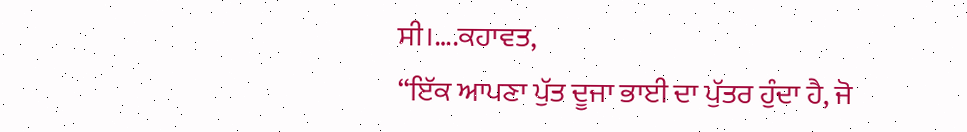ਸੀ।….ਕਹਾਵਤ,
“ਇੱਕ ਆਪਣਾ ਪੁੱਤ ਦੂਜਾ ਭਾਈ ਦਾ ਪੁੱਤਰ ਹੁੰਦਾ ਹੈ, ਜੋ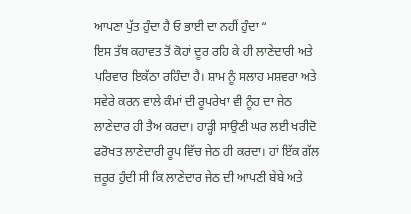ਆਪਣਾ ਪੁੱਤ ਹੁੰਦਾ ਹੈ ਓ ਭਾਈ ਦਾ ਨਹੀਂ ਹੁੰਦਾ “
ਇਸ ਤੱਥ ਕਹਾਵਤ ਤੋਂ ਕੋਹਾਂ ਦੂਰ ਰਹਿ ਕੇ ਹੀ ਲਾਣੇਦਾਰੀ ਅਤੇ ਪਰਿਵਾਰ ਇਕੱਠਾ ਰਹਿੰਦਾ ਹੈ। ਸ਼ਾਮ ਨੂੰ ਸਲਾਹ ਮਸ਼ਵਰਾ ਅਤੇ  ਸਵੇਰੇ ਕਰਨ ਵਾਲੇ ਕੰਮਾਂ ਦੀ ਰੂਪਰੇਖਾ ਵੀ ਨੂੰਹ ਦਾ ਜੇਠ ਲਾਣੇਦਾਰ ਹੀ ਤੈਅ ਕਰਦਾ। ਹਾੜ੍ਹੀ ਸਾਉਣੀ ਘਰ ਲਈ ਖਰੀਦੋ ਫਰੋਖਤ ਲਾਣੇਦਾਰੀ ਰੂਪ ਵਿੱਚ ਜੇਠ ਹੀ ਕਰਦਾ। ਹਾਂ ਇੱਕ ਗੱਲ ਜ਼ਰੂਰ ਹੁੰਦੀ ਸੀ ਕਿ ਲਾਣੇਦਾਰ ਜੇਠ ਦੀ ਆਪਣੀ ਬੇਬੇ ਅਤੇ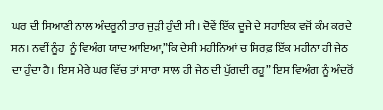ਘਰ ਦੀ ਸਿਆਣੀ ਨਾਲ ਅੰਦਰੂਨੀ ਤਾਰ ਜੁੜੀ ਹੁੰਦੀ ਸੀ। ਦੋਵੇਂ ਇੱਕ ਦੂਜੇ ਦੇ ਸਹਾਇਕ ਵਜੋਂ ਕੰਮ ਕਰਦੇ ਸਨ। ਨਵੀਂ ਨੂੰਹ  ਨੂੰ ਵਿਅੰਗ ਯਾਦ ਆਇਆ,”ਕਿ ਦੇਸੀ ਮਹੀਨਿਆਂ ਚ ਸਿਰਫ਼ ਇੱਕ ਮਹੀਨਾ ਹੀ ਜੇਠ ਦਾ ਹੁੰਦਾ ਹੈ। ਇਸ ਮੇਰੇ ਘਰ ਵਿੱਚ ਤਾਂ ਸਾਰਾ ਸਾਲ ਹੀ ਜੇਠ ਦੀ ਪੁੱਗਦੀ ਰਹੂ” ਇਸ ਵਿਅੰਗ ਨੂੰ ਅੰਦਰੋਂ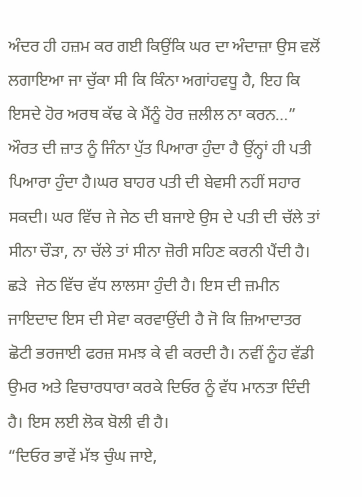ਅੰਦਰ ਹੀ ਹਜ਼ਮ ਕਰ ਗਈ ਕਿਉਂਕਿ ਘਰ ਦਾ ਅੰਦਾਜ਼ਾ ਉਸ ਵਲੋਂ ਲਗਾਇਆ ਜਾ ਚੁੱਕਾ ਸੀ ਕਿ ਕਿੰਨਾ ਅਗਾਂਹਵਧੂ ਹੈ, ਇਹ ਕਿ ਇਸਦੇ ਹੋਰ ਅਰਥ ਕੱਢ ਕੇ ਮੈਂਨੂੰ ਹੋਰ ਜ਼ਲੀਲ ਨਾ ਕਰਨ…” ਔਰਤ ਦੀ ਜ਼ਾਤ ਨੂੰ ਜਿੰਨਾ ਪੁੱਤ ਪਿਆਰਾ ਹੁੰਦਾ ਹੈ ਉਂਨ੍ਹਾਂ ਹੀ ਪਤੀ ਪਿਆਰਾ ਹੁੰਦਾ ਹੈ।ਘਰ ਬਾਹਰ ਪਤੀ ਦੀ ਬੇਵਸੀ ਨਹੀਂ ਸਹਾਰ ਸਕਦੀ। ਘਰ ਵਿੱਚ ਜੇ ਜੇਠ ਦੀ ਬਜਾਏ ਉਸ ਦੇ ਪਤੀ ਦੀ ਚੱਲੇ ਤਾਂ ਸੀਨਾ ਚੌੜਾ, ਨਾ ਚੱਲੇ ਤਾਂ ਸੀਨਾ ਜ਼ੋਰੀ ਸਹਿਣ ਕਰਨੀ ਪੈਂਦੀ ਹੈ। ਛੜੇ  ਜੇਠ ਵਿੱਚ ਵੱਧ ਲਾਲਸਾ ਹੁੰਦੀ ਹੈ। ਇਸ ਦੀ ਜ਼ਮੀਨ ਜਾਇਦਾਦ ਇਸ ਦੀ ਸੇਵਾ ਕਰਵਾਉਂਦੀ ਹੈ ਜੋ ਕਿ ਜ਼ਿਆਦਾਤਰ ਛੋਟੀ ਭਰਜਾਈ ਫਰਜ਼ ਸਮਝ ਕੇ ਵੀ ਕਰਦੀ ਹੈ। ਨਵੀਂ ਨੂੰਹ ਵੱਡੀ ਉਮਰ ਅਤੇ ਵਿਚਾਰਧਾਰਾ ਕਰਕੇ ਦਿਓਰ ਨੂੰ ਵੱਧ ਮਾਨਤਾ ਦਿੰਦੀ ਹੈ। ਇਸ ਲਈ ਲੋਕ ਬੋਲੀ ਵੀ ਹੈ।
“ਦਿਓਰ ਭਾਵੇਂ ਮੱਝ ਚੁੰਘ ਜਾਏ,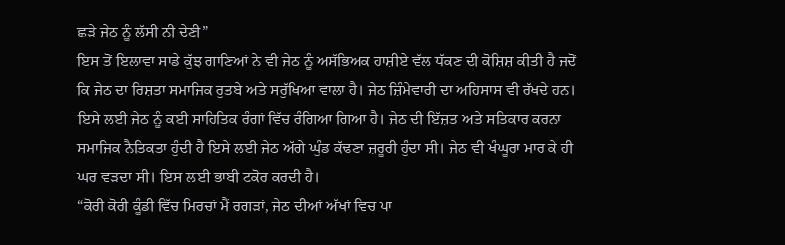ਛੜੇ ਜੇਠ ਨੂੰ ਲੱਸੀ ਨੀ ਦੇਣੀ”
ਇਸ ਤੋਂ ਇਲਾਵਾ ਸਾਡੇ ਕੁੱਝ ਗਾਣਿਆਂ ਨੇ ਵੀ ਜੇਠ ਨੂੰ ਅਸੱਭਿਅਕ ਹਾਸ਼ੀਏ ਵੱਲ ਧੱਕਣ ਦੀ ਕੋਸ਼ਿਸ਼ ਕੀਤੀ ਹੈ ਜਦੋਂ ਕਿ ਜੇਠ ਦਾ ਰਿਸ਼ਤਾ ਸਮਾਜਿਕ ਰੁਤਬੇ ਅਤੇ ਸਰੁੱਖਿਆ ਵਾਲਾ ਹੈ। ਜੇਠ ਜ਼ਿੰਮੇਵਾਰੀ ਦਾ ਅਹਿਸਾਸ ਵੀ ਰੱਖਦੇ ਹਨ। ਇਸੇ ਲਈ ਜੇਠ ਨੂੰ ਕਈ ਸਾਹਿਤਿਕ ਰੰਗਾਂ ਵਿੱਚ ਰੰਗਿਆ ਗਿਆ ਹੈ। ਜੇਠ ਦੀ ਇੱਜ਼ਤ ਅਤੇ ਸਤਿਕਾਰ ਕਰਨਾ ਸਮਾਜਿਕ ਨੈਤਿਕਤਾ ਹੁੰਦੀ ਹੈ ਇਸੇ ਲਈ ਜੇਠ ਅੱਗੇ ਘੁੰਡ ਕੱਢਣਾ ਜ਼ਰੂਰੀ ਹੁੰਦਾ ਸੀ। ਜੇਠ ਵੀ ਖੰਘੂਰਾ ਮਾਰ ਕੇ ਹੀ ਘਰ ਵੜਦਾ ਸੀ। ਇਸ ਲਈ ਭਾਬੀ ਟਕੋਰ ਕਰਦੀ ਹੈ।
“ਕੋਰੀ ਕੋਰੀ ਕੂੰਡੀ ਵਿੱਚ ਮਿਰਚਾਂ ਮੈਂ ਰਗੜਾਂ, ਜੇਠ ਦੀਆਂ ਅੱਖਾਂ ਵਿਚ ਪਾ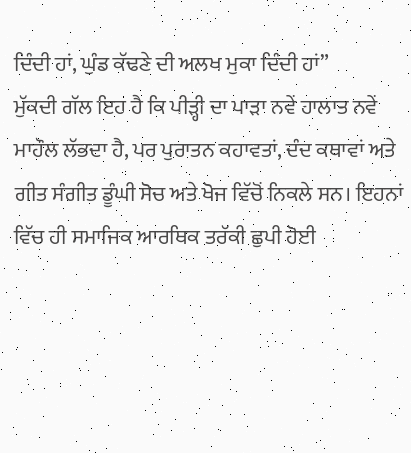ਦਿੰਦੀ ਹਾਂ, ਘੁੰਡ ਕੱਢਣੇ ਦੀ ਅਲਖ ਮੁਕਾ ਦਿੰਦੀ ਹਾਂ”
ਮੁੱਕਦੀ ਗੱਲ ਇਹ ਹੈ ਕਿ ਪੀੜ੍ਹੀ ਦਾ ਪਾੜਾ ਨਵੇਂ ਹਾਲਾਤ ਨਵੇਂ ਮਾਹੌਲ ਲੱਭਦਾ ਹੈ, ਪਰ ਪੁਰਾਤਨ ਕਹਾਵਤਾਂ, ਦੰਦ ਕਥਾਵਾਂ ਅਤੇ ਗੀਤ ਸੰਗੀਤ ਡੂੰਘੀ ਸੋਚ ਅਤੇ ਖੋਜ ਵਿੱਚੋਂ ਨਿਕਲੇ ਸਨ। ਇਹਨਾਂ ਵਿੱਚ ਹੀ ਸਮਾਜਿਕ ਆਰਥਿਕ ਤਰੱਕੀ ਛੁਪੀ ਹੋਈ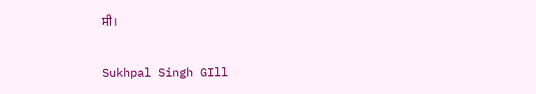ਸੀ।

Sukhpal Singh GIll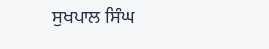ਸੁਖਪਾਲ ਸਿੰਘ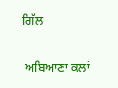ਗਿੱਲ

 ਅਬਿਆਣਾ ਕਲਾਂ